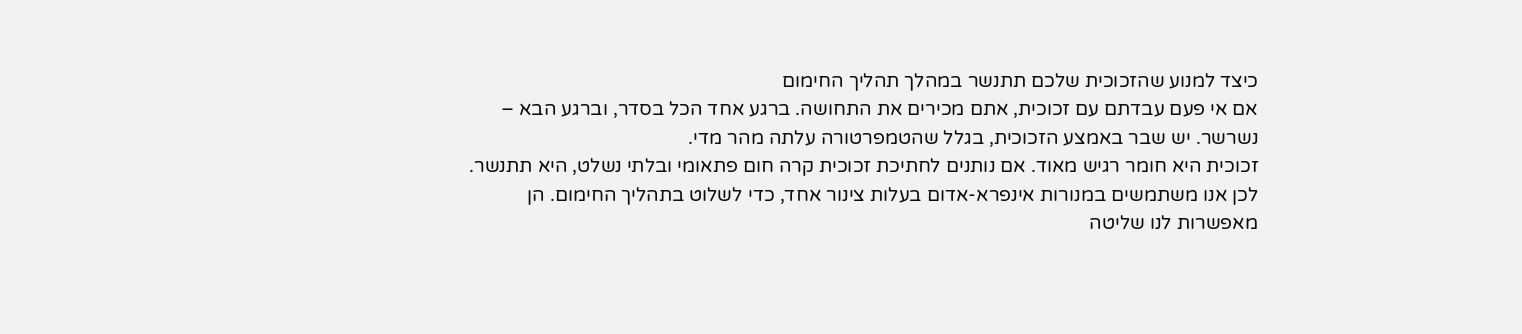כיצד למנוע שהזכוכית שלכם תתנשר במהלך תהליך החימום
אם אי פעם עבדתם עם זכוכית, אתם מכירים את התחושה. ברגע אחד הכל בסדר, וברגע הבא – נשרשר. יש שבר באמצע הזכוכית, בגלל שהטמפרטורה עלתה מהר מדי.
זכוכית היא חומר רגיש מאוד. אם נותנים לחתיכת זכוכית קרה חום פתאומי ובלתי נשלט, היא תתנשר. לכן אנו משתמשים במנורות אינפרא-אדום בעלות צינור אחד, כדי לשלוט בתהליך החימום. הן מאפשרות לנו שליטה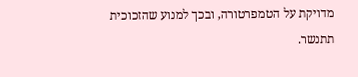מדויקת על הטמפרטורה, ובכך למנוע שהזכוכית תתנשר.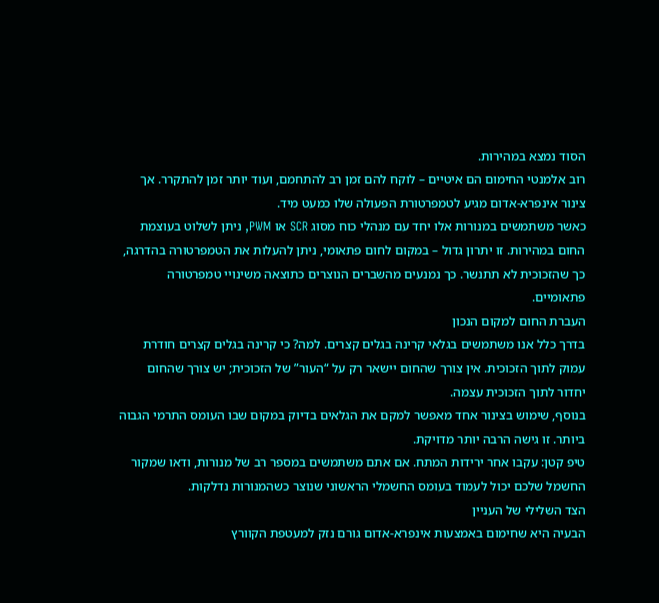הסוד נמצא במהירות.
רוב אלמנטי החימום הם איטיים – לוקח להם זמן רב להתחמם, ועוד יותר זמן להתקרר. אך צינור אינפרא-אדום מגיע לטמפרטורת הפעולה שלו כמעט מיד.
כאשר משתמשים במנורות אלו יחד עם מנהלי כוח מסוג SCR או PWM, ניתן לשלוט בעוצמת החום במהירות. זו יתרון גדול – במקום לחום פתאומי, ניתן להעלות את הטמפרטורה בהדרגה, כך שהזכוכית לא תתנשר. כך נמנעים מהשברים הנוצרים כתוצאה משינויי טמפרטורה פתאומיים.
העברת החום למקום הנכון
בדרך כלל אנו משתמשים בגלאי קרינה בגלים קצרים. למה? כי קרינה בגלים קצרים חודרת עמוק לתוך הזכוכית. אין צורך שהחום יישאר רק על “העור” של הזכוכית; יש צורך שהחום יחדור לתוך הזכוכית עצמה.
בנוסף, שימוש בצינור אחד מאפשר למקם את הגלאים בדיוק במקום שבו העומס התרמי הגבוה ביותר. זו גישה הרבה יותר מדויקת.
טיפ קטן: עקבו אחר ירידות המתח. אם אתם משתמשים במספר רב של מנורות, ודאו שמקור החשמל שלכם יכול לעמוד בעומס החשמלי הראשוני שנוצר כשהמנורות נדלקות.
הצד השלילי של העניין
הבעיה היא שחימום באמצעות אינפרא-אדום גורם נזק למעטפת הקוורץ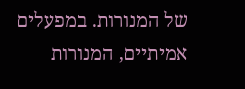של המנורות. במפעלים אמיתיים, המנורות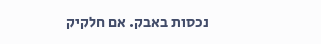נכסות באבק. אם חלקיק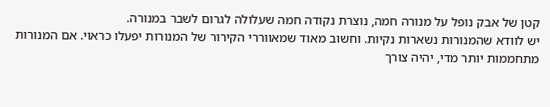קטן של אבק נופל על מנורה חמה, נוצרת נקודה חמה שעלולה לגרום לשבר במנורה.
יש לוודא שהמנורות נשארות נקיות. וחשוב מאוד שמאווררי הקירור של המנורות יפעלו כראוי. אם המנורות מתחממות יותר מדי, יהיה צורך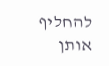להחליף אותן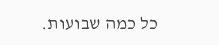כל כמה שבועות.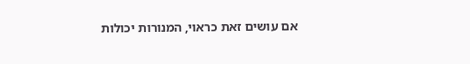אם עושים זאת כראוי, המנורות יכולות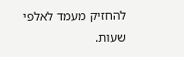להחזיק מעמד לאלפי שעות.